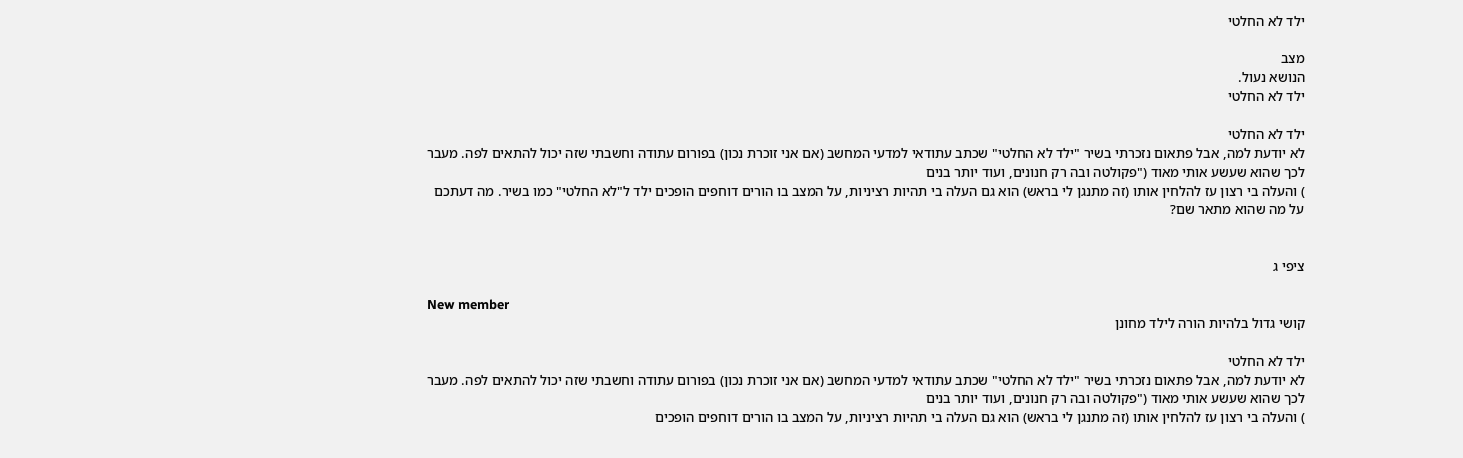ילד לא החלטי

מצב
הנושא נעול.
ילד לא החלטי

ילד לא החלטי
לא יודעת למה, אבל פתאום נזכרתי בשיר "ילד לא החלטי" שכתב עתודאי למדעי המחשב (אם אני זוכרת נכון) בפורום עתודה וחשבתי שזה יכול להתאים לפה. מעבר לכך שהוא שעשע אותי מאוד ("פקולטה ובה רק חנונים, ועוד יותר בנים
) והעלה בי רצון עז להלחין אותו (זה מתנגן לי בראש) הוא גם העלה בי תהיות רציניות, על המצב בו הורים דוחפים הופכים ילד ל"לא החלטי" כמו בשיר. מה דעתכם על מה שהוא מתאר שם?


ציפי ג

New member
קושי גדול בלהיות הורה לילד מחונן

ילד לא החלטי
לא יודעת למה, אבל פתאום נזכרתי בשיר "ילד לא החלטי" שכתב עתודאי למדעי המחשב (אם אני זוכרת נכון) בפורום עתודה וחשבתי שזה יכול להתאים לפה. מעבר לכך שהוא שעשע אותי מאוד ("פקולטה ובה רק חנונים, ועוד יותר בנים
) והעלה בי רצון עז להלחין אותו (זה מתנגן לי בראש) הוא גם העלה בי תהיות רציניות, על המצב בו הורים דוחפים הופכים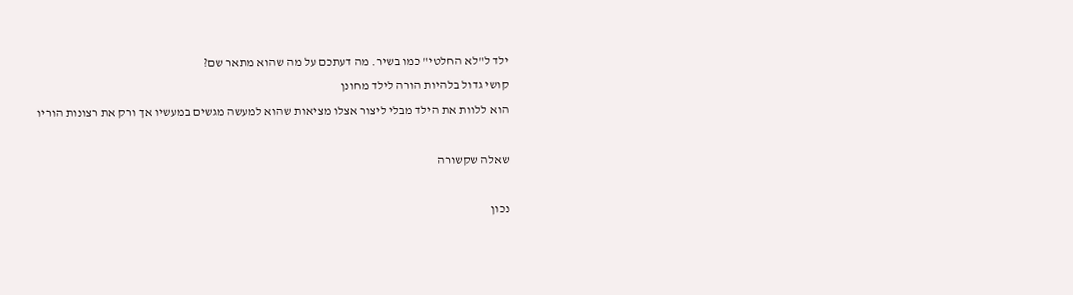ילד ל"לא החלטי" כמו בשיר. מה דעתכם על מה שהוא מתאר שם?
קושי גדול בלהיות הורה לילד מחונן
הוא ללוות את הילד מבלי ליצור אצלו מציאות שהוא למעשה מגשים במעשיו אך ורק את רצונות הוריו

שאלה שקשורה

נכון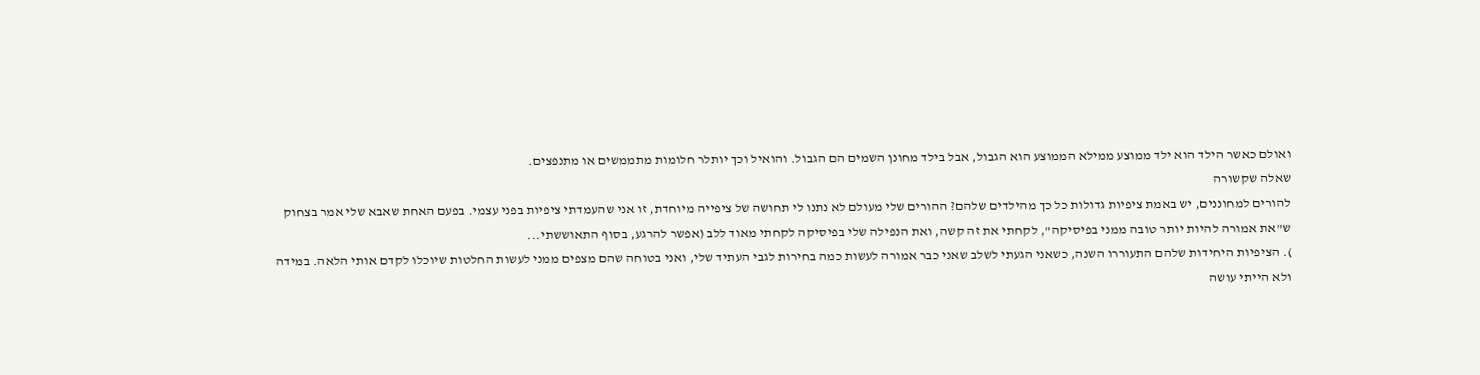ואולם כאשר הילד הוא ילד ממוצע ממילא הממוצע הוא הגבול, אבל בילד מחונן השמים הם הגבול. והואיל וכך יותלר חלומות מתממשים או מתנפצים.
שאלה שקשורה
להורים למחוננים, יש באמת ציפיות גדולות כל כך מהילדים שלהם? ההורים שלי מעולם לא נתנו לי תחושה של ציפייה מיוחדת, זו אני שהעמדתי ציפיות בפני עצמי. בפעם האחת שאבא שלי אמר בצחוק ש"את אמורה להיות יותר טובה ממני בפיסיקה", לקחתי את זה קשה, ואת הנפילה שלי בפיסיקה לקחתי מאוד ללב (אפשר להרגע, בסוף התאוששתי...
). הציפיות היחידות שלהם התעוררו השנה, כשאני הגעתי לשלב שאני כבר אמורה לעשות כמה בחירות לגבי העתיד שלי, ואני בטוחה שהם מצפים ממני לעשות החלטות שיוכלו לקדם אותי הלאה. במידה ולא הייתי עושה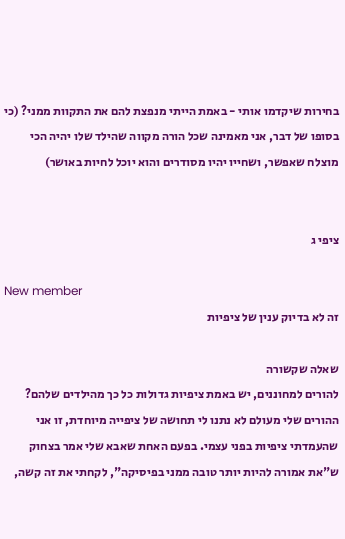בחירות שיקדמו אותי - באמת הייתי מנפצת להם את התקוות ממני? (כי בסופו של דבר, אני מאמינה שכל הורה מקווה שהילד שלו יהיה הכי מוצלח שאפשר, ושחייו יהיו מסודרים והוא יוכל לחיות באושר)


ציפי ג

New member
זה לא בדיוק ענין של ציפיות

שאלה שקשורה
להורים למחוננים, יש באמת ציפיות גדולות כל כך מהילדים שלהם? ההורים שלי מעולם לא נתנו לי תחושה של ציפייה מיוחדת, זו אני שהעמדתי ציפיות בפני עצמי. בפעם האחת שאבא שלי אמר בצחוק ש"את אמורה להיות יותר טובה ממני בפיסיקה", לקחתי את זה קשה,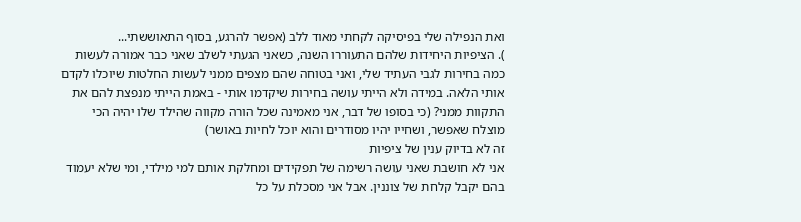ואת הנפילה שלי בפיסיקה לקחתי מאוד ללב (אפשר להרגע, בסוף התאוששתי...
). הציפיות היחידות שלהם התעוררו השנה, כשאני הגעתי לשלב שאני כבר אמורה לעשות כמה בחירות לגבי העתיד שלי, ואני בטוחה שהם מצפים ממני לעשות החלטות שיוכלו לקדם אותי הלאה. במידה ולא הייתי עושה בחירות שיקדמו אותי - באמת הייתי מנפצת להם את התקוות ממני? (כי בסופו של דבר, אני מאמינה שכל הורה מקווה שהילד שלו יהיה הכי מוצלח שאפשר, ושחייו יהיו מסודרים והוא יוכל לחיות באושר)
זה לא בדיוק ענין של ציפיות
אני לא חושבת שאני עושה רשימה של תפקידים ומחלקת אותם למי מילדי, ומי שלא יעמוד בהם יקבל קלחת של צוננין. אבל אני מסכלת על כל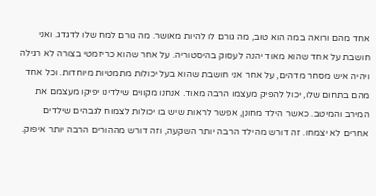אחד מהם ורואה במה הוא טוב, מה גורם לו להיות מאושר. מה גורם למח שלו לדגדג. ואני חושבת על אחד שהוא מאוד יהנה לעסוק בהיסטוריה. על אחר שהוא כריזמטי בצורה לא רגילה ויהיה איש מסחר מדהים, על אחר אני חושבת שהוא בעל יכולות מתמטיות מיוחדות. וכל אחד מהם בתחום שלו, יכול להפיק מעצמו הרבה מאוד. אנחנו מקווים שילדינו יפיקו מעצמם את המירב והמיטב. כאשר הילד מחונן, אפשר לראות שיש בו יכולות לצמוח לגבהים שילדים אחרים לא יצמחו. זה דורש מהילד הרבה יותר השקעה, וזה דורש מההורים הרבה יותר איפוק.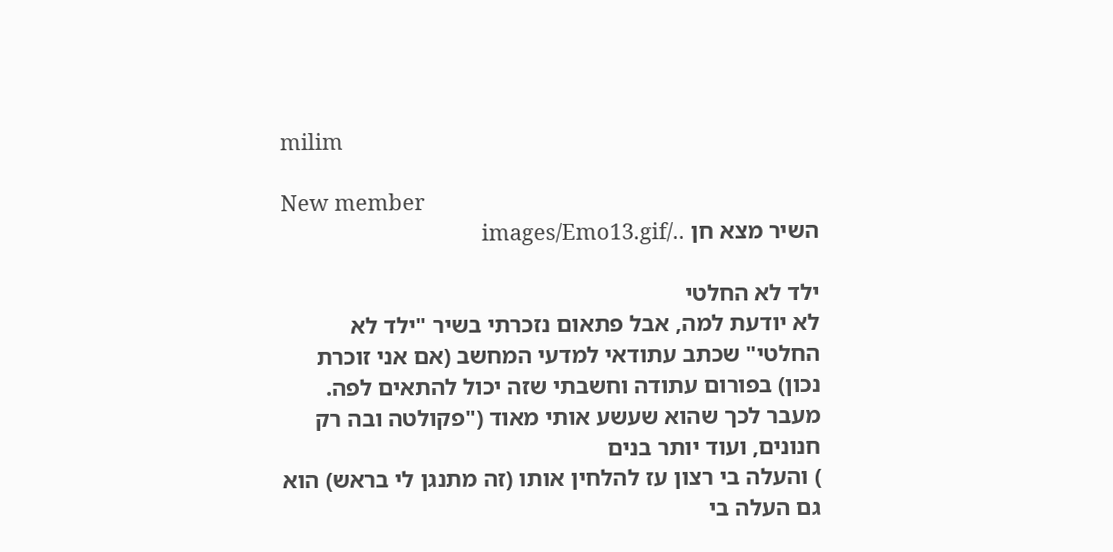milim

New member
השיר מצא חן ../images/Emo13.gif

ילד לא החלטי
לא יודעת למה, אבל פתאום נזכרתי בשיר "ילד לא החלטי" שכתב עתודאי למדעי המחשב (אם אני זוכרת נכון) בפורום עתודה וחשבתי שזה יכול להתאים לפה. מעבר לכך שהוא שעשע אותי מאוד ("פקולטה ובה רק חנונים, ועוד יותר בנים
) והעלה בי רצון עז להלחין אותו (זה מתנגן לי בראש) הוא גם העלה בי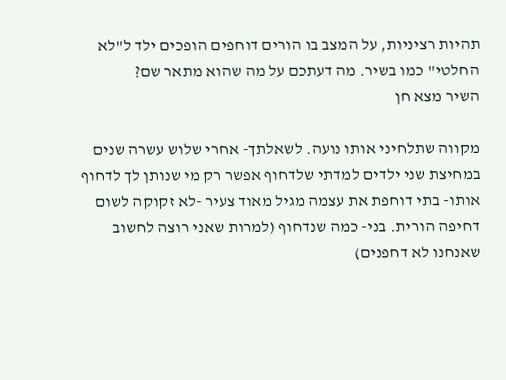תהיות רציניות, על המצב בו הורים דוחפים הופכים ילד ל"לא החלטי" כמו בשיר. מה דעתכם על מה שהוא מתאר שם?
השיר מצא חן

מקווה שתלחיני אותו נועה. לשאלתך- אחרי שלוש עשרה שנים במחיצת שני ילדים למדתי שלדחוף אפשר רק מי שנותן לך לדחוף אותו- בתי דוחפת את עצמה מגיל מאוד צעיר -לא זקוקה לשום דחיפה הורית. בני- כמה שנדחוף (למרות שאני רוצה לחשוב שאנחנו לא דחפנים)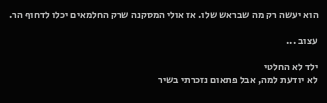הוא יעשה רק מה שבראש שלו. אז אולי המסקנה שרק החלמאים יכלו לדחוף הר.

עצוב ...

ילד לא החלטי
לא יודעת למה, אבל פתאום נזכרתי בשיר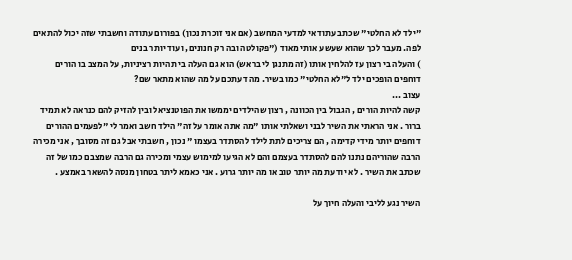"ילד לא החלטי" שכתב עתודאי למדעי המחשב (אם אני זוכרת נכון) בפורום עתודה וחשבתי שזה יכול להתאים לפה. מעבר לכך שהוא שעשע אותי מאוד ("פקולטה ובה רק חנונים, ועוד יותר בנים
) והעלה בי רצון עז להלחין אותו (זה מתנגן לי בראש) הוא גם העלה בי תהיות רציניות, על המצב בו הורים דוחפים הופכים ילד ל"לא החלטי" כמו בשיר. מה דעתכם על מה שהוא מתאר שם?
עצוב ...
קשה להיות הורים , הגבול בין הכוונה , רצון שהילדים יממשו את הפוטנציאל ובין להזיק להם כנראה לא תמיד ברור . אני הראתי את השיר לבני ושאלתי אותו "מה אתה אומר על זה" הילד חשב ואמר לי "לפעמים ההורים דוחפים יותר מידי קדימה , הם צריכים לתת לילד להסתדר בעצמו " נכון , חשבתי אבל גם זה מסובך , אני מכירה הרבה שהוריהם נתנו להם להסתדר בעצמם והם לא הגיעו למימוש עצמי ומכירה גם הרבה שמצבם כמו של זה שכתב את השיר . לא יודעת מה יותר טוב או מה יותר גרוע . אני כאמא ליתר בטחון מנסה להשאר באמצע .

השיר נגע לליבי והעלה חיוך על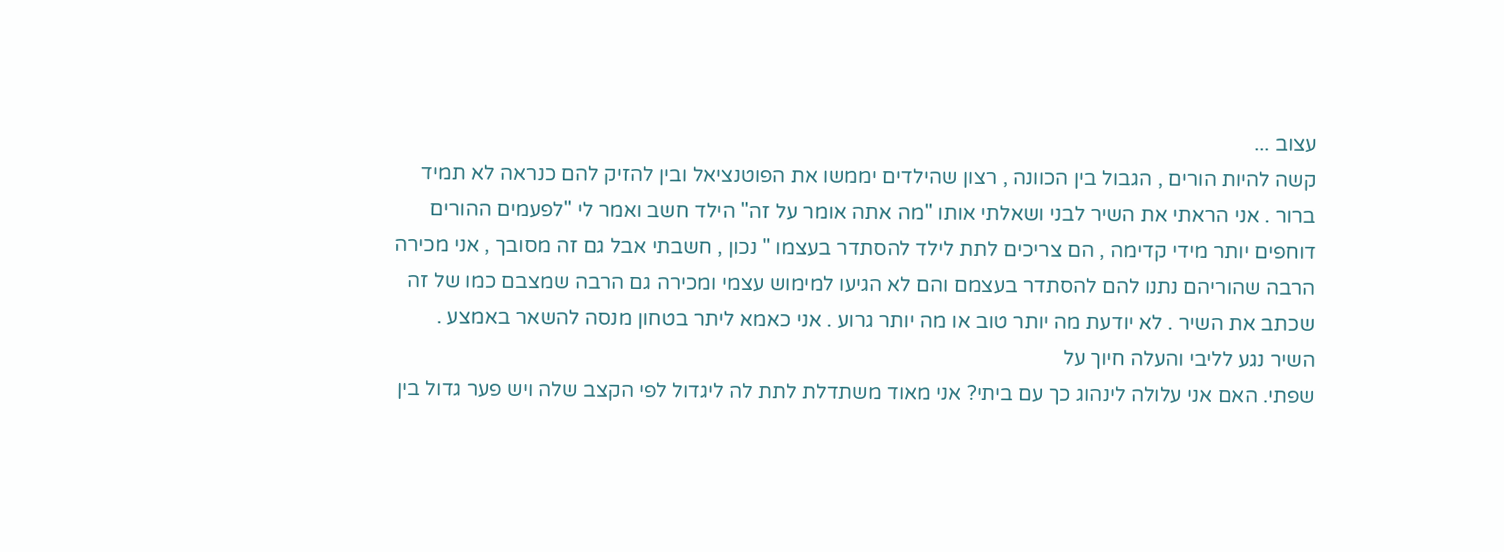עצוב ...
קשה להיות הורים , הגבול בין הכוונה , רצון שהילדים יממשו את הפוטנציאל ובין להזיק להם כנראה לא תמיד ברור . אני הראתי את השיר לבני ושאלתי אותו "מה אתה אומר על זה" הילד חשב ואמר לי "לפעמים ההורים דוחפים יותר מידי קדימה , הם צריכים לתת לילד להסתדר בעצמו " נכון , חשבתי אבל גם זה מסובך , אני מכירה הרבה שהוריהם נתנו להם להסתדר בעצמם והם לא הגיעו למימוש עצמי ומכירה גם הרבה שמצבם כמו של זה שכתב את השיר . לא יודעת מה יותר טוב או מה יותר גרוע . אני כאמא ליתר בטחון מנסה להשאר באמצע .
השיר נגע לליבי והעלה חיוך על
שפתי. האם אני עלולה לינהוג כך עם ביתי? אני מאוד משתדלת לתת לה ליגדול לפי הקצב שלה ויש פער גדול בין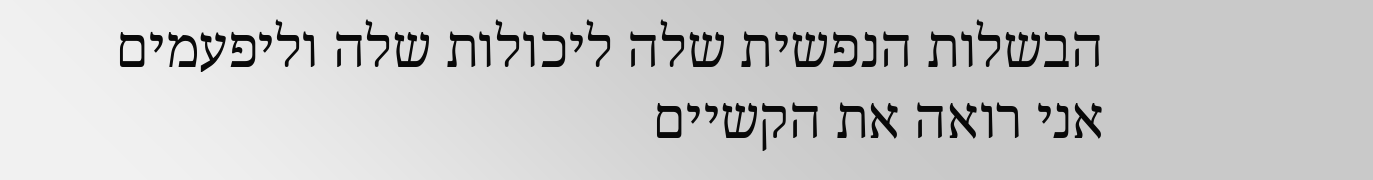הבשלות הנפשית שלה ליכולות שלה וליפעמים אני רואה את הקשיים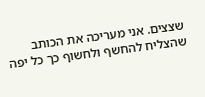שצצים. אני מעריכה את הכותב שהצליח להחשף ולחשוף כך כל יפה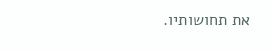את תחושותיו.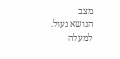מצב
הנושא נעול.
למעלה